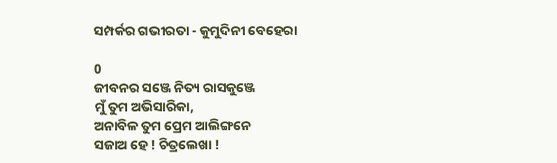ସମ୍ପର୍କର ଗଭୀରତା - କୁମୁଦିନୀ ବେହେରା

0
ଜୀବନର ସଞ୍ଜେ ନିତ୍ୟ ରାସକୁଞ୍ଜେ
ମୁଁ ତୁମ ଅଭିସାରିକା,
ଅନାବିଳ ତୁମ ପ୍ରେମ ଆଲିଙ୍ଗନେ
ସଜାଅ ହେ ! ଚିତ୍ରଲେଖା !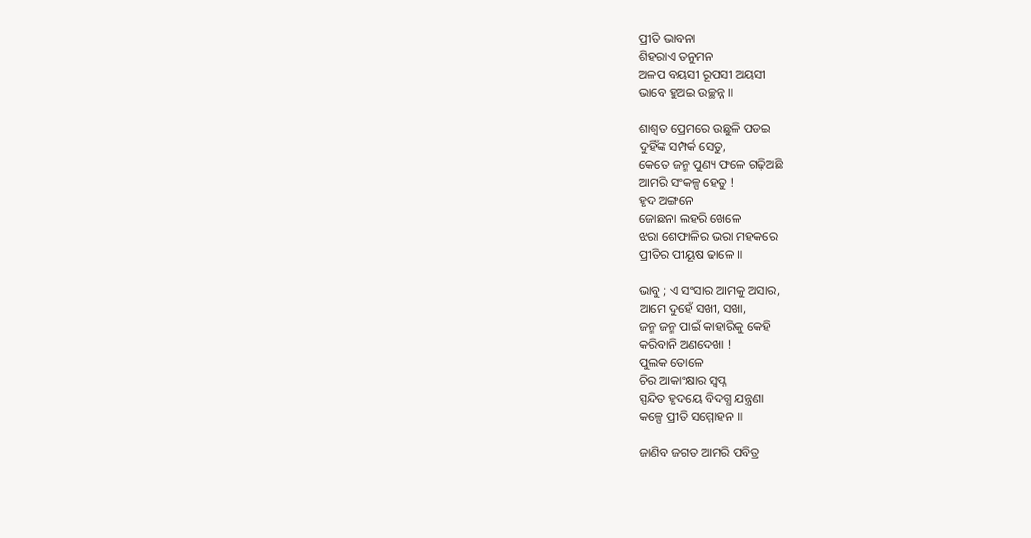ପ୍ରୀତି ଭାବନା
ଶିହରାଏ ତନୁମନ
ଅଳପ ବୟସୀ ରୂପସୀ ଅୟସୀ
ଭାବେ ହୁଅଇ ଉଚ୍ଛନ୍ନ ॥

ଶାଶ୍ୱତ ପ୍ରେମରେ ଉଛୁଳି ପଡଇ
ଦୁହିଁଙ୍କ ସମ୍ପର୍କ ସେତୁ,
କେତେ ଜନ୍ମ ପୁଣ୍ୟ ଫଳେ ଗଢ଼ିଅଛି
ଆମରି ସଂକଳ୍ପ ହେତୁ !
ହୃଦ ଅଙ୍ଗନେ
ଜୋଛନା ଲହରି ଖେଳେ
ଝରା ଶେଫାଳିର ଭରା ମହକରେ
ପ୍ରୀତିର ପୀୟୂଷ ଢାଳେ ॥

ଭାବୁ ; ଏ ସଂସାର ଆମକୁ ଅସାର,
ଆମେ ଦୁହେଁ ସଖୀ, ସଖା,
ଜନ୍ମ ଜନ୍ମ ପାଇଁ କାହାରିକୁ କେହି
କରିବାନି ଅଣଦେଖା !
ପୁଲକ ତୋଳେ
ଚିର ଆକାଂକ୍ଷାର ସ୍ଵପ୍ନ
ସ୍ପନ୍ଦିତ ହୃଦୟେ ବିଦଗ୍ଧ ଯନ୍ତ୍ରଣା
କଳ୍ପେ ପ୍ରୀତି ସମ୍ମୋହନ ॥

ଜାଣିବ ଜଗତ ଆମରି ପବିତ୍ର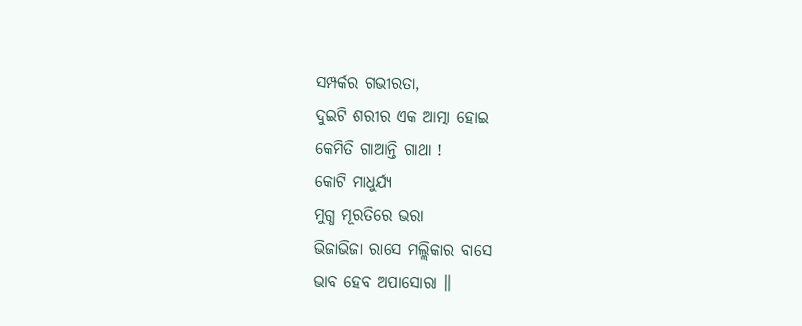ସମ୍ପର୍କର ଗଭୀରତା,
ଦୁଇଟି ଶରୀର ଏକ ଆତ୍ମା ହୋଇ
କେମିତି ଗାଆନ୍ତି ଗାଥା !
କୋଟି ମାଧୁର୍ଯ୍ୟ
ମୁଗ୍ଧ ମୂରତିରେ ଭରା
ଭିଜାଭିଜା ରାସେ ମଲ୍ଲିକାର ବାସେ
ଭାବ ହେବ ଅପାସୋରା ॥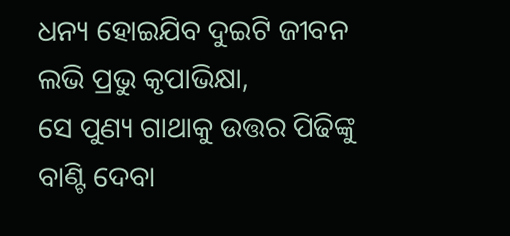ଧନ୍ୟ ହୋଇଯିବ ଦୁଇଟି ଜୀବନ
ଲଭି ପ୍ରଭୁ କୃପାଭିକ୍ଷା,
ସେ ପୁଣ୍ୟ ଗାଥାକୁ ଉତ୍ତର ପିଢିଙ୍କୁ
ବାଣ୍ଟି ଦେବା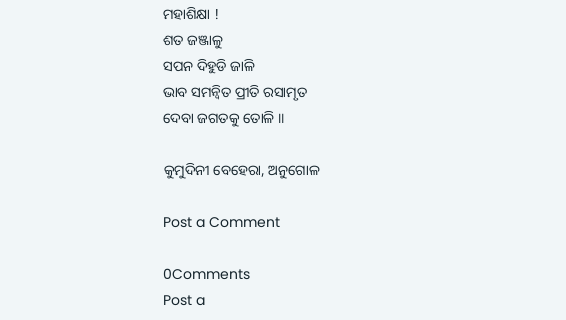ମହାଶିକ୍ଷା !
ଶତ ଜଞ୍ଜାଳୁ
ସପନ ଦିହୁଡି ଜାଳି
ଭାବ ସମନ୍ଵିତ ପ୍ରୀତି ରସାମୃତ
ଦେବା ଜଗତକୁ ତୋଳି ॥

କୁମୁଦିନୀ ବେହେରା, ଅନୁଗୋଳ

Post a Comment

0Comments
Post a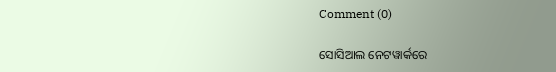Comment (0)

ସୋସିଆଲ ନେଟୱାର୍କରେ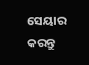ସେୟାର କରନ୍ତୁ